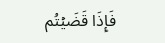فَإِذَا قَضَيۡتُم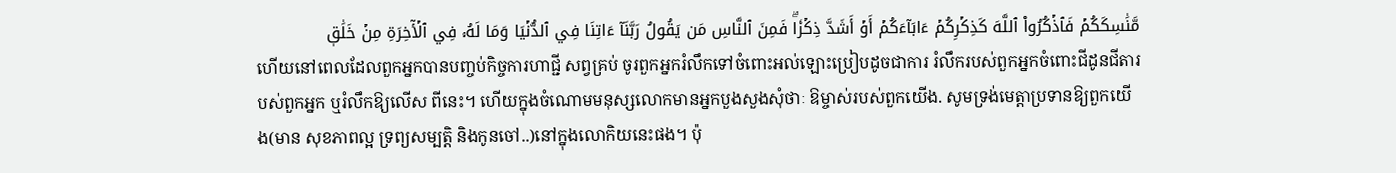مَّنَٰسِكَكُمۡ فَٱذۡكُرُواْ ٱللَّهَ كَذِكۡرِكُمۡ ءَابَآءَكُمۡ أَوۡ أَشَدَّ ذِكۡرٗاۗ فَمِنَ ٱلنَّاسِ مَن يَقُولُ رَبَّنَآ ءَاتِنَا فِي ٱلدُّنۡيَا وَمَا لَهُۥ فِي ٱلۡأٓخِرَةِ مِنۡ خَلَٰقٖ
ហើយនៅពេលដែលពួកអ្នកបានបពា្ចប់កិច្ចការហាជ្ជី សព្វគ្រប់ ចូរពួកអ្នករំលឹកទៅចំពោះអល់ឡោះប្រៀបដូចជាការ រំលឹករបស់ពួកអ្នកចំពោះជីដូនជីតារបស់ពួកអ្នក ឬរំលឹកឱ្យលើស ពីនេះ។ ហើយក្នុងចំណោមមនុស្សលោកមានអ្នកបួងសួងសុំថាៈ ឱម្ចាស់របស់ពួកយើង. សូមទ្រង់មេត្ដាប្រទានឱ្យពួកយើង(មាន សុខភាពល្អ ទ្រព្យសម្បតិ្ដ និងកូនចៅ..)នៅក្នុងលោកិយនេះផង។ ប៉ុ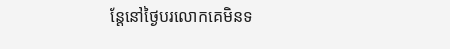ន្ដែនៅថ្ងៃបរលោកគេមិនទ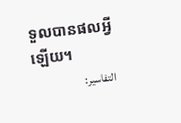ទួលបានផលអ្វីឡើយ។
التفاسير: